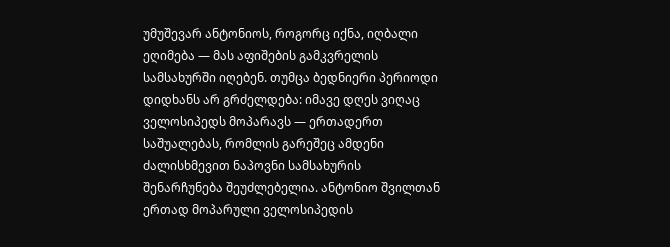უმუშევარ ანტონიოს, როგორც იქნა, იღბალი ეღიმება — მას აფიშების გამკვრელის სამსახურში იღებენ. თუმცა ბედნიერი პერიოდი დიდხანს არ გრძელდება: იმავე დღეს ვიღაც ველოსიპედს მოპარავს — ერთადერთ საშუალებას, რომლის გარეშეც ამდენი ძალისხმევით ნაპოვნი სამსახურის შენარჩუნება შეუძლებელია. ანტონიო შვილთან ერთად მოპარული ველოსიპედის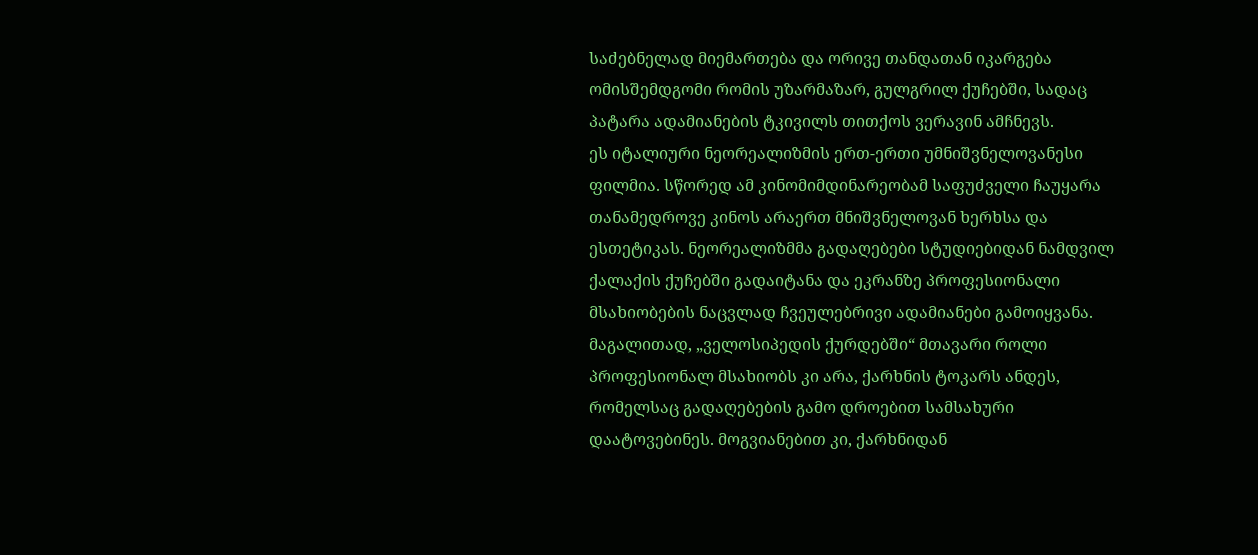საძებნელად მიემართება და ორივე თანდათან იკარგება ომისშემდგომი რომის უზარმაზარ, გულგრილ ქუჩებში, სადაც პატარა ადამიანების ტკივილს თითქოს ვერავინ ამჩნევს.
ეს იტალიური ნეორეალიზმის ერთ-ერთი უმნიშვნელოვანესი ფილმია. სწორედ ამ კინომიმდინარეობამ საფუძველი ჩაუყარა თანამედროვე კინოს არაერთ მნიშვნელოვან ხერხსა და ესთეტიკას. ნეორეალიზმმა გადაღებები სტუდიებიდან ნამდვილ ქალაქის ქუჩებში გადაიტანა და ეკრანზე პროფესიონალი მსახიობების ნაცვლად ჩვეულებრივი ადამიანები გამოიყვანა. მაგალითად, „ველოსიპედის ქურდებში“ მთავარი როლი პროფესიონალ მსახიობს კი არა, ქარხნის ტოკარს ანდეს, რომელსაც გადაღებების გამო დროებით სამსახური დაატოვებინეს. მოგვიანებით კი, ქარხნიდან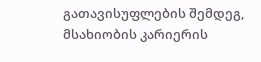გათავისუფლების შემდეგ, მსახიობის კარიერის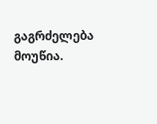გაგრძელება მოუწია.